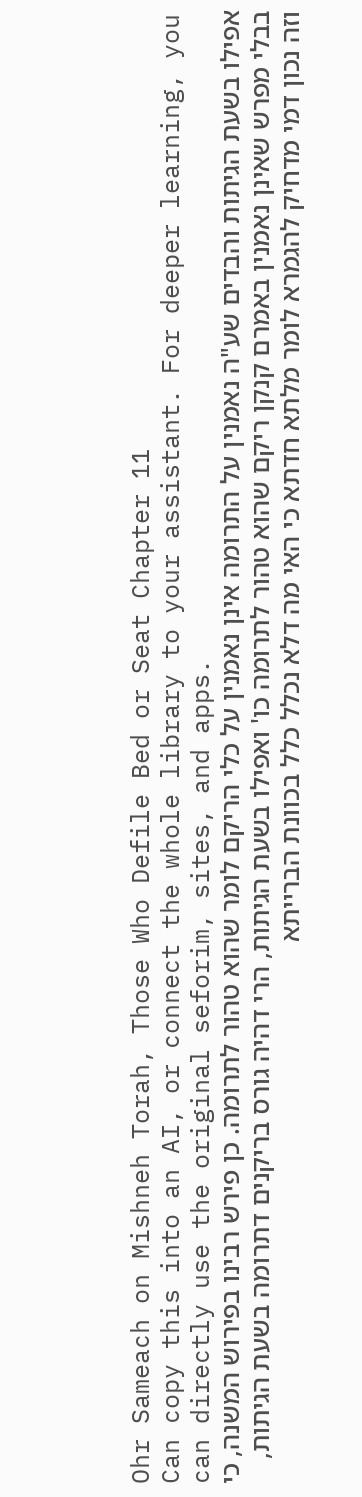Ohr Sameach on Mishneh Torah, Those Who Defile Bed or Seat Chapter 11
Can copy this into an AI, or connect the whole library to your assistant. For deeper learning, you can directly use the original seforim, sites, and apps.
אפילו בשעת הגיתות והבדים שע"ה נאמנין על התרומה אינן נאמנין על כלי הריקם לומר שהוא טהור לתרומה. כן פירש רבינו בפירוש המשנה, כי בבלי מפרש שאינן נאמנין באמרם קנקן ריקם שהוא טהור לתרומה כו' ואפילו בשעת הגיתות, הרי דהיה גורס בריקנים דתרומה בשעת הגיתות, וזה נכון דמי מדחיק להגמרא לומר מלתא חדתא כי האי מה דלא נכלל כלל בכוונת הברייתא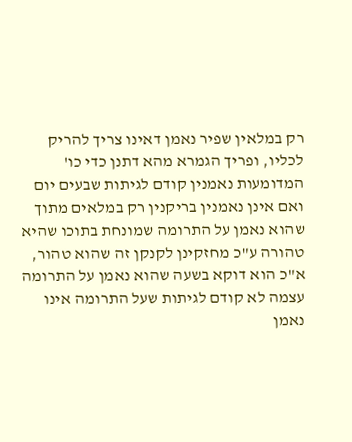רק במלאין שפיר נאמן דאינו צריך להריק לכליו, ופריך הגמרא מהא דתנן כדי כו' המדומעות נאמנין קודם לגיתות שבעים יום ואם אינן נאמנין בריקנין רק במלאים מתוך שהוא נאמן על התרומה שמונחת בתוכו שהיא טהורה ע"כ מחזקינן לקנקן זה שהוא טהור, א"כ הוא דוקא בשעה שהוא נאמן על התרומה עצמה לא קודם לגיתות שעל התרומה אינו נאמן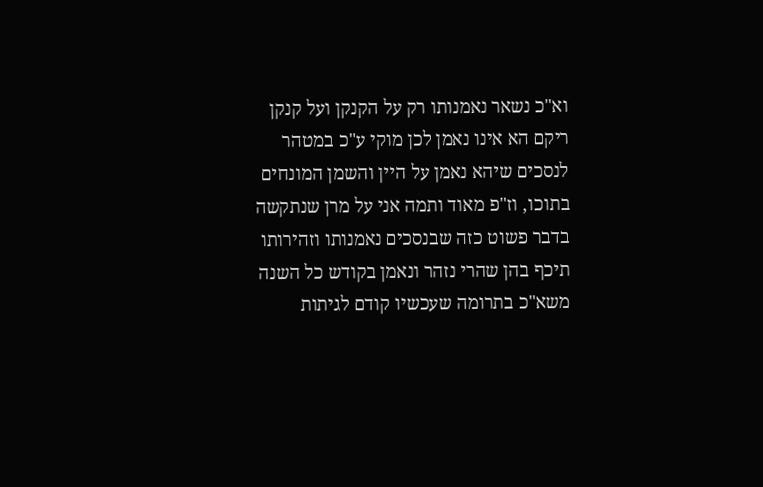וא"כ נשאר נאמנותו רק על הקנקן ועל קנקן ריקם הא אינו נאמן לכן מוקי ע"כ במטהר לנסכים שיהא נאמן על היין והשמן המונחים בתוכו, וז"פ מאוד ותמה אני על מרן שנתקשה בדבר פשוט כזה שבנסכים נאמנותו וזהירותו תיכף בהן שהרי נזהר ונאמן בקודש כל השנה משא"כ בתרומה שעכשיו קודם לגיתות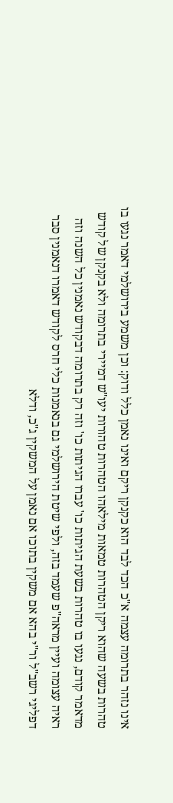אינו נזהר בתרומה עצמה א"כ הכד לבד הוא כקנקן ריקם ואינו נאמן כלל ודוק: וכן משמע בירושלמי דאמר נגעו בו טהרות בשעה שהוא ריקן הטהרות טמאות מילאהו הטהרות טהורות יעו"ש דמיירי בתרומה ולא בקנקן של קודש מדאמר קודם, נגעו בו טהרות בשעת הגיתות כו' עברו הגיתות כו' וזה רק בתרומה דבקודש נאמנין כל השנה וזה ראיה עצומה ועיין מראה"פ שעמד בזה, ולפי שיטת הירושלמי גם בנאמנות כלי חרס לקודש דאמרו דנאמנין סבר דפליגי רשב"ל ור"י בהא אם משקין בתוכו אם נאמן על המשקין ג"כ, ודלא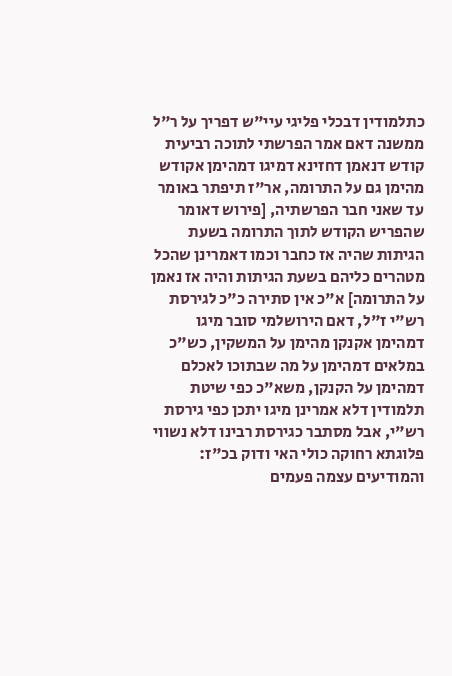כתלמודין דבכלי פליגי עיי"ש דפריך על ר"ל ממשנה דאם אמר הפרשתי לתוכה רביעית קודש דנאמן דחזינא דמיגו דמהימן אקודש מהימן גם על התרומה, אר"ז תיפתר באומר עד שאני חבר הפרשתיה, [פירוש דאומר שהפריש הקודש לתוך התרומה בשעת הגיתות שהיה אז כחבר וכמו דאמרינן שהכל מטהרים כליהם בשעת הגיתות והיה אז נאמן על התרומה] א"כ אין סתירה כ"כ לגירסת רש"י ז"ל, דאם הירושלמי סובר מיגו דמהימן אקנקן מהימן על המשקין, כש"כ במלאים דמהימן על מה שבתוכו לאכלם דמהימן על הקנקן, משא"כ כפי שיטת תלמודין דלא אמרינן מיגו יתכן כפי גירסת רש"י, אבל מסתבר כגירסת רבינו דלא נשווי פלוגתא רחוקה כולי האי ודוק בכ"ז:
והמודיעים עצמה פעמים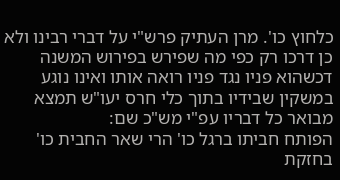כלחוץ כו'. מרן העתיק פרש"י על דברי רבינו ולא כן דרכו רק כפי מה שפירש בפירוש המשנה דכשהוא פניו נגד פניו רואה אותו ואינו נוגע במשקין שבידיו בתוך כלי חרס יעו"ש תמצא מבואר כל דבריו עפ"י מש"כ שם:
הפותח חביתו ברגל כו' הרי שאר החבית כו' בחזקת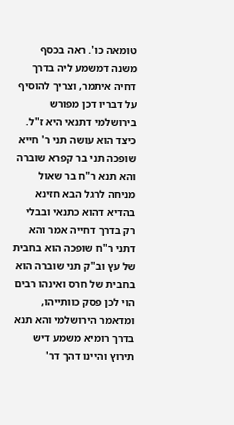טומאה כו'. ראה בכסף משנה דמשמע ליה בדרך דחיה איתמר, וצריך להוסיף על דבריו דכן מפורש בירושלמי דתנאי היא ז"ל. כיצד הוא עושה תני ר' חייא שופכה תני בר קפרא שוברה והא תנא ר"ח בר שאול מניחה לרגל הבא חזינא בהדיא דהוא כתנאי ובבלי רק בדרך דחייה אמר והא דתני ר"ח שופכה הוא בחבית של עץ וב"ק תני שוברה הוא בחבית של חרס ואינהו רבים הוי לכן פסק כוותייהו, ומדאמר הירושלמי והא תנא בדרך רומיא משמע דיש תירוץ והיינו דהך דר'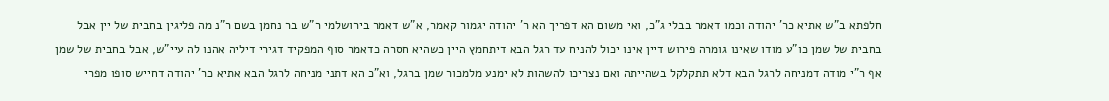חלפתא ב"ש אתיא כר' יהודה וכמו דאמר בבלי ג"כ, ואי משום הא דפריך הא ר' יהודה יגמור קאמר, א"ש דאמר בירושלמי ר"ש בר נחמן בשם ר"נ מה פליגין בחבית של יין אבל בחבית של שמן כו"ע מודו שאינו גומרה פירוש דיין אינו יכול להניח עד רגל הבא דיתחמץ היין כשהיא חסרה כדאמר סוף המפקיד דגירי דיליה אהנו לה עיי"ש, אבל בחבית של שמן אף ר"י מודה דמניחה לרגל הבא דלא תתקלקל בשהייתה ואם נצריכו להשהות לא ימנע מלמכור שמן ברגל, וא"כ הא דתני מניחה לרגל הבא אתיא כר' יהודה דחייש סופו מפרי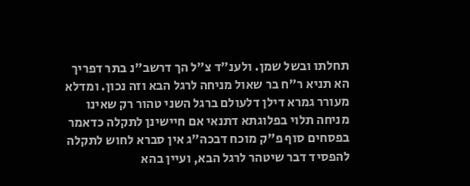תחלתו ובשל שמן. ולענ"ד צ"ל הך דרשב"נ בתר דפריך הא תניא ר"ח בר שאול מניחה לרגל הבא וזה נכון. ומדלא מעורר גמרא דילן דלעולם ברגל השני טהור רק שאינו מניחה תלוי בפלוגתא דתנאי אם חיישינן לתקלה כדאמר בפסחים סוף פ"ק מוכח דבכה"ג אין סברא לחוש לתקלה להפסיד דבר שיטהר לרגל הבא, ועיין בהא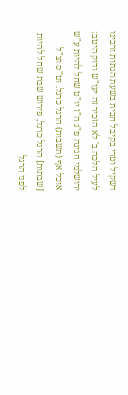דשקיל וטרי בקיבל חבית בשעת הגתות ורבינו לעיל הלכה ב' לא הזכיר זה יעו"ש ודוק היטב:
ירושלמי חגיגה פ"ג ה"ז יו"ט שחל להיות ע"ש אוכל אף (תשבות) הרגל כרגל. וט"ס וצ"ל [שבתות] הרגל כרגל, פירוש שבת שחל להיות לפני הרגל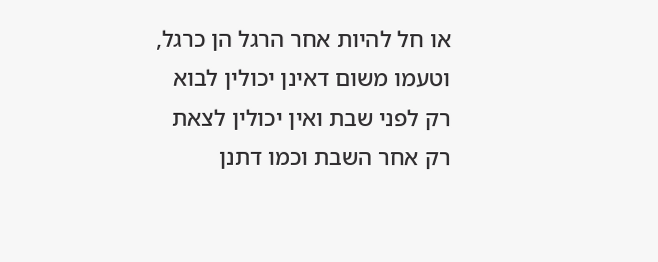או חל להיות אחר הרגל הן כרגל, וטעמו משום דאינן יכולין לבוא רק לפני שבת ואין יכולין לצאת רק אחר השבת וכמו דתנן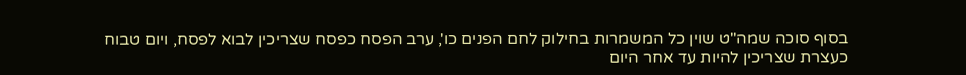בסוף סוכה שמה"ט שוין כל המשמרות בחילוק לחם הפנים כו', ערב הפסח כפסח שצריכין לבוא לפסח, ויום טבוח כעצרת שצריכין להיות עד אחר היום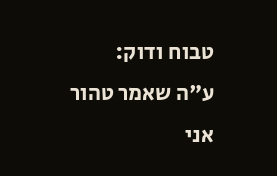טבוח ודוק:
ע"ה שאמר טהור אני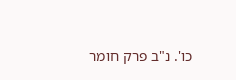כו'. נ"ב פרק חומר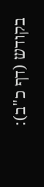בקודש (דף כ"ב):